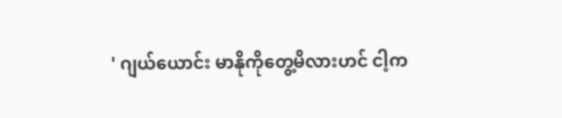' ဂျယ်ယောင်း မာနိုကိုတွေ့မိလားဟင် ငါ့က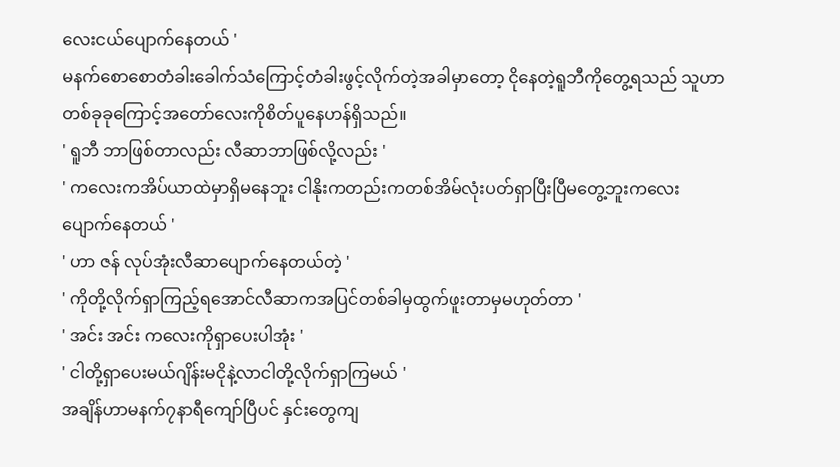လေးငယ်ပျောက်နေတယ် '
မနက်စောစောတံခါးခေါက်သံကြောင့်တံခါးဖွင့်လိုက်တဲ့အခါမှာတော့ ငိုနေတဲ့ရူဘီကိုတွေ့ရသည် သူဟာတစ်ခုခုကြောင့်အတော်လေးကိုစိတ်ပူနေဟန်ရှိသည်။
' ရူဘီ ဘာဖြစ်တာလည်း လီဆာဘာဖြစ်လို့လည်း '
' ကလေးကအိပ်ယာထဲမှာရှိမနေဘူး ငါနိုးကတည်းကတစ်အိမ်လုံးပတ်ရှာပြီးပြီမတွေ့ဘူးကလေးပျောက်နေတယ် '
' ဟာ ဇန် လုပ်အုံးလီဆာပျောက်နေတယ်တဲ့ '
' ကိုတို့လိုက်ရှာကြည့်ရအောင်လီဆာကအပြင်တစ်ခါမှထွက်ဖူးတာမှမဟုတ်တာ '
' အင်း အင်း ကလေးကိုရှာပေးပါအုံး '
' ငါတို့ရှာပေးမယ်ဂျိန်းမငိုနဲ့လာငါတို့လိုက်ရှာကြမယ် '
အချိန်ဟာမနက်၇နာရီကျော်ပြီပင် နှင်းတွေကျ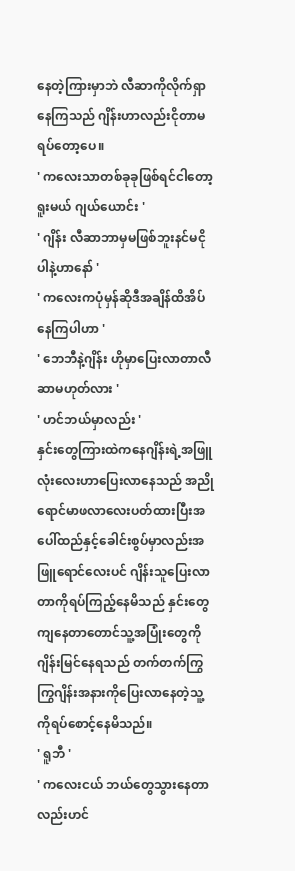နေတဲ့ကြားမှာဘဲ လီဆာကိုလိုက်ရှာနေကြသည် ဂျိန်းဟာလည်းငိုတာမရပ်တော့ပေ။
' ကလေးသာတစ်ခုခုဖြစ်ရင်ငါတော့ရူးမယ် ဂျယ်ယောင်း '
' ဂျိန်း လီဆာဘာမှမဖြစ်ဘူးနင်မငိုပါနဲ့ဟာနော် '
' ကလေးကပုံမှန်ဆိုဒီအချိန်ထိအိပ်နေကြပါဟာ '
' ဘေဘီနဲ့ဂျိန်း ဟိုမှာပြေးလာတာလီဆာမဟုတ်လား '
' ဟင်ဘယ်မှာလည်း '
နှင်းတွေကြားထဲကနေဂျိန်းရဲ့အဖြူလုံးလေးဟာပြေးလာနေသည် အညိုရောင်မာဖလာလေးပတ်ထားပြီးအပေါ်ထည်နှင့်ခေါင်းစွပ်မှာလည်းအဖြူရောင်လေးပင် ဂျိန်းသူပြေးလာတာကိုရပ်ကြည့်နေမိသည် နှင်းတွေကျနေတာတောင်သူ့အပြုံးတွေကိုဂျိန်းမြင်နေရသည် တက်တက်ကြွကြွဂျိန်းအနားကိုပြေးလာနေတဲ့သူ့ကိုရပ်စောင့်နေမိသည်။
' ရူဘီ '
' ကလေးငယ် ဘယ်တွေသွားနေတာလည်းဟင်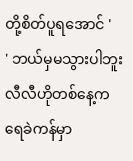တို့စိတ်ပူရအောင် '
' ဘယ်မှမသွားပါဘူး လီလီဟိုတစ်နေ့ကရေခဲကန်မှာ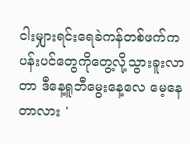ငါးမျှားရင်းရေခဲကန်တစ်ဖက်ကပန်းပင်တွေကိုတွေ့လို့သွားခူးလာတာ ဒီနေ့ရူဘီမွေးနေ့လေ မေ့နေတာလား '